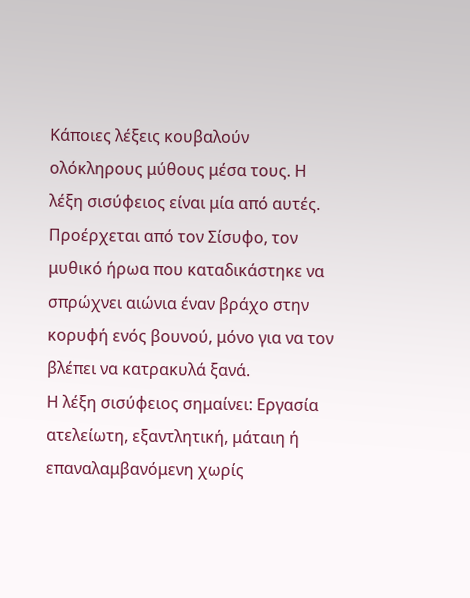Κάποιες λέξεις κουβαλούν ολόκληρους μύθους μέσα τους. Η λέξη σισύφειος είναι μία από αυτές.
Προέρχεται από τον Σίσυφο, τον μυθικό ήρωα που καταδικάστηκε να σπρώχνει αιώνια έναν βράχο στην κορυφή ενός βουνού, μόνο για να τον βλέπει να κατρακυλά ξανά.
Η λέξη σισύφειος σημαίνει: Εργασία ατελείωτη, εξαντλητική, μάταιη ή επαναλαμβανόμενη χωρίς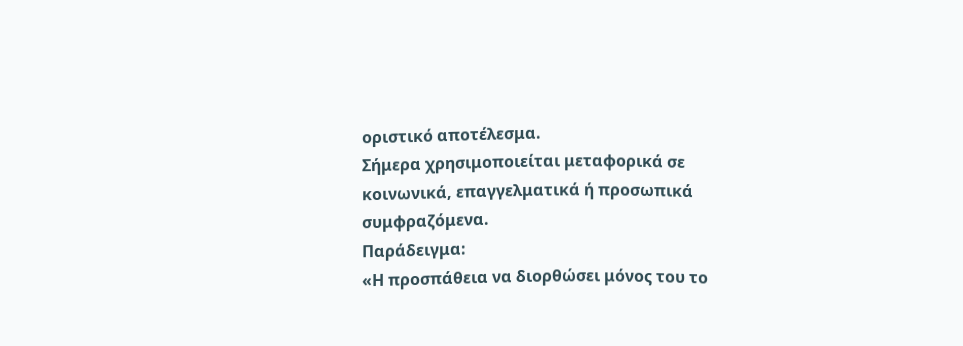οριστικό αποτέλεσμα.
Σήμερα χρησιμοποιείται μεταφορικά σε κοινωνικά, επαγγελματικά ή προσωπικά συμφραζόμενα.
Παράδειγμα:
«Η προσπάθεια να διορθώσει μόνος του το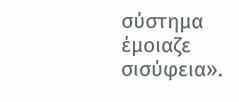σύστημα έμοιαζε σισύφεια».